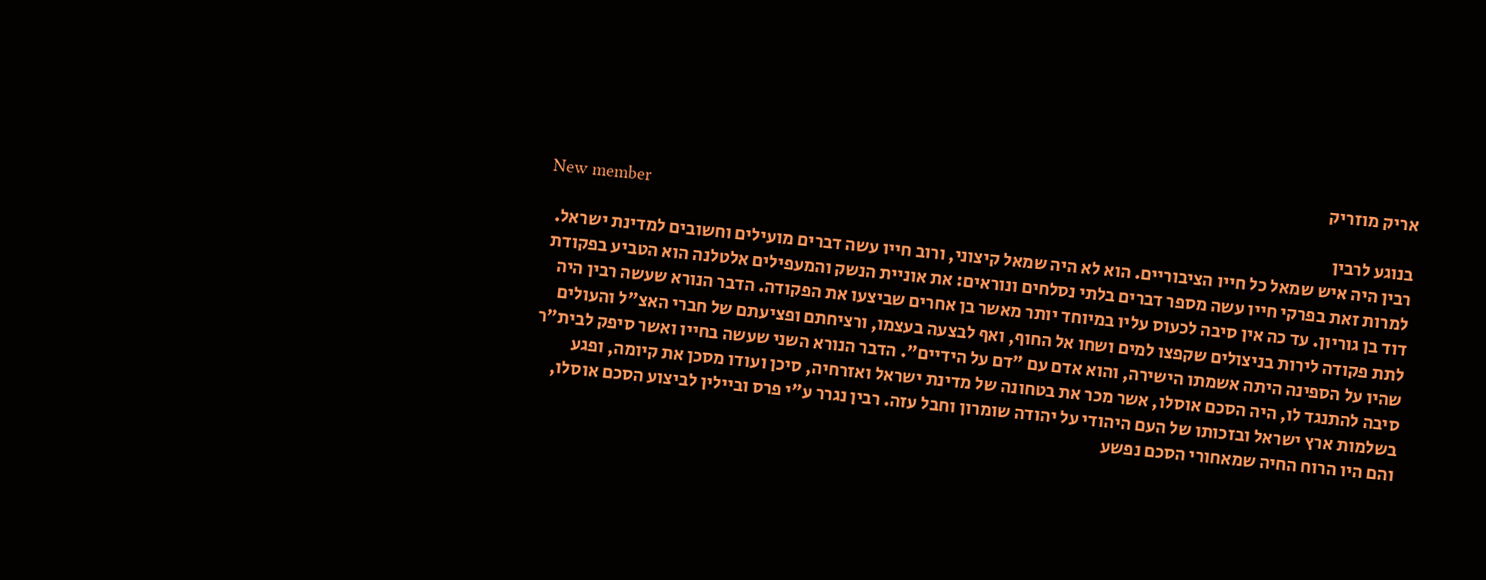אריק מוזריק
New member
בנוגע לרבין
רבין היה איש שמאל כל חייו הציבוריים. הוא לא היה שמאל קיצוני, ורוב חייו עשה דברים מועילים וחשובים למדינת ישראל. למרות זאת בפרקי חייו עשה מספר דברים בלתי נסלחים ונוראים: את אוניית הנשק והמעפילים אלטלנה הוא הטביע בפקודת דוד בן גוריון. עד כה אין סיבה לכעוס עליו במיוחד יותר מאשר בן אחרים שביצעו את הפקודה. הדבר הנורא שעשה רבין היה לתת פקודה לירות בניצולים שקפצו למים ושחו אל החוף, ואף לבצעה בעצמו, ורציחתם ופציעתם של חברי האצ"ל והעולים שהיו על הספינה היתה אשמתו הישירה, והוא אדם עם "דם על הידיים". הדבר הנורא השני שעשה בחייו ואשר סיפק לבית"ר סיבה להתנגד לו, היה הסכם אוסלו, אשר מכר את בטחונה של מדינת ישראל ואזרחיה, סיכן ועודו מסכן את קיומה, ופגע בשלמות ארץ ישראל ובזכותו של העם היהודי על יהודה שומרון וחבל עזה. רבין נגרר ע"י פרס וביילין לביצוע הסכם אוסלו, והם היו הרוח החיה שמאחורי הסכם נפשע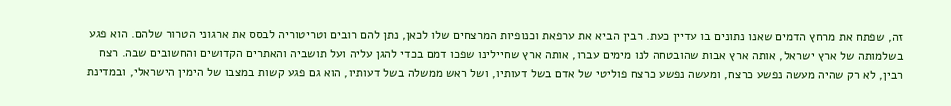זה, שפתח את מרחץ הדמים שאנו נתונים בו עדיין כעת. רבין הביא את ערפאת וכנופיות המרצחים שלו לכאן, נתן להם רובים וטריטוריה לבסס את ארגוני הטרור שלהם. הוא פגע בשלמותה של ארץ ישראל, אותה ארץ אבות שהובטחה לנו מימים עברו, אותה ארץ שחיילינו שפכו דמם בכדי להגן עליה ועל תושביה והאתרים הקדושים והחשובים שבה. רצח רבין, לא רק שהיה מעשה נפשע כרצח, ומעשה נפשע כרצח פוליטי של אדם בשל דעותיו, ושל ראש ממשלה בשל דעותיו, הוא גם פגע קשות במצבו של הימין הישראלי, ובמדינת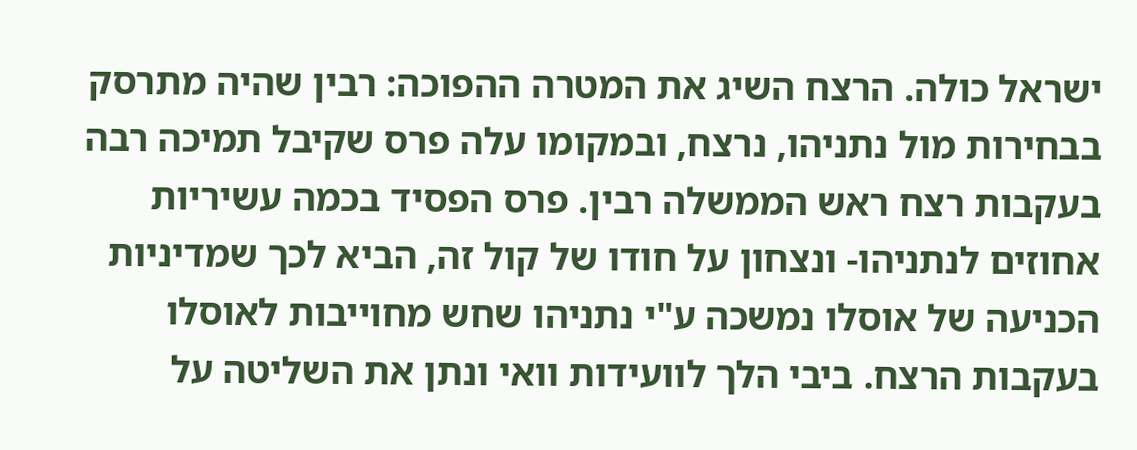ישראל כולה. הרצח השיג את המטרה ההפוכה: רבין שהיה מתרסק בבחירות מול נתניהו, נרצח, ובמקומו עלה פרס שקיבל תמיכה רבה בעקבות רצח ראש הממשלה רבין. פרס הפסיד בכמה עשיריות אחוזים לנתניהו- ונצחון על חודו של קול זה, הביא לכך שמדיניות הכניעה של אוסלו נמשכה ע"י נתניהו שחש מחוייבות לאוסלו בעקבות הרצח. ביבי הלך לוועידות וואי ונתן את השליטה על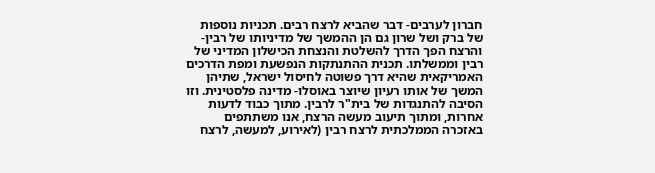חברון לערבים- דבר שהביא לרצח רבים. תכניות נוספות של ברק ושל שרון גם הן ההמשך של מדיניותו של רבין- והרצח הפך הדרך להשלטת והנצחת הכישלון המדיני של רבין וממשלתו. תכנית ההתנתקות הנפשעת ומפת הדרכים האמריקאית שהיא דרך פשוטה לחיסול ישראל, שתיהן המשך של אותו רעיון שיוצר באוסלו- מדינה פלסטינית. וזו הסיבה להתנגדות של בית"ר לרבין. מתוך כבוד לדעות אחרות, ומתוך תיעוב מעשה הרצח, אנו משתתפים באזכרה הממלכתית לרצח רבין (לאירוע, למעשה, לרצח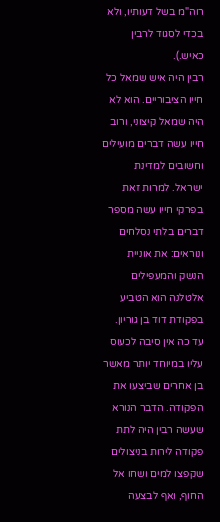רוה"מ בשל דעותיו, ולא בכדי לסגוד לרבין כאיש.).
רבין היה איש שמאל כל חייו הציבוריים. הוא לא היה שמאל קיצוני, ורוב חייו עשה דברים מועילים וחשובים למדינת ישראל. למרות זאת בפרקי חייו עשה מספר דברים בלתי נסלחים ונוראים: את אוניית הנשק והמעפילים אלטלנה הוא הטביע בפקודת דוד בן גוריון. עד כה אין סיבה לכעוס עליו במיוחד יותר מאשר בן אחרים שביצעו את הפקודה. הדבר הנורא שעשה רבין היה לתת פקודה לירות בניצולים שקפצו למים ושחו אל החוף, ואף לבצעה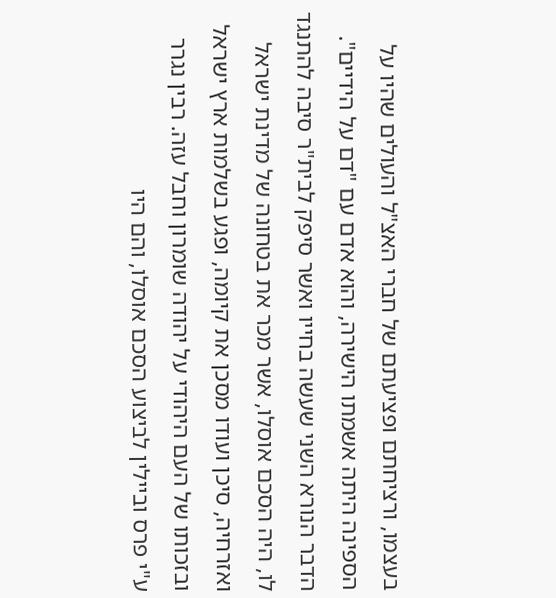בעצמו, ורציחתם ופציעתם של חברי האצ"ל והעולים שהיו על הספינה היתה אשמתו הישירה, והוא אדם עם "דם על הידיים". הדבר הנורא השני שעשה בחייו ואשר סיפק לבית"ר סיבה להתנגד לו, היה הסכם אוסלו, אשר מכר את בטחונה של מדינת ישראל ואזרחיה, סיכן ועודו מסכן את קיומה, ופגע בשלמות ארץ ישראל ובזכותו של העם היהודי על יהודה שומרון וחבל עזה. רבין נגרר ע"י פרס וביילין לביצוע הסכם אוסלו, והם היו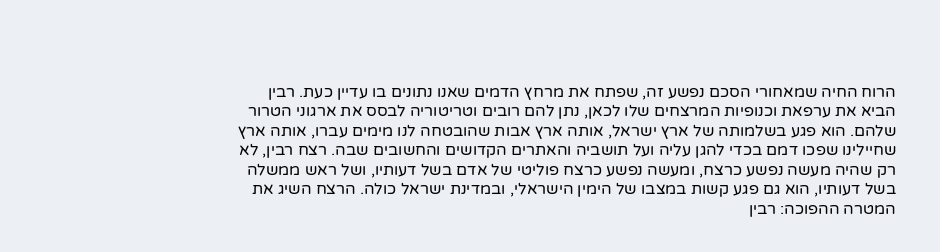הרוח החיה שמאחורי הסכם נפשע זה, שפתח את מרחץ הדמים שאנו נתונים בו עדיין כעת. רבין הביא את ערפאת וכנופיות המרצחים שלו לכאן, נתן להם רובים וטריטוריה לבסס את ארגוני הטרור שלהם. הוא פגע בשלמותה של ארץ ישראל, אותה ארץ אבות שהובטחה לנו מימים עברו, אותה ארץ שחיילינו שפכו דמם בכדי להגן עליה ועל תושביה והאתרים הקדושים והחשובים שבה. רצח רבין, לא רק שהיה מעשה נפשע כרצח, ומעשה נפשע כרצח פוליטי של אדם בשל דעותיו, ושל ראש ממשלה בשל דעותיו, הוא גם פגע קשות במצבו של הימין הישראלי, ובמדינת ישראל כולה. הרצח השיג את המטרה ההפוכה: רבין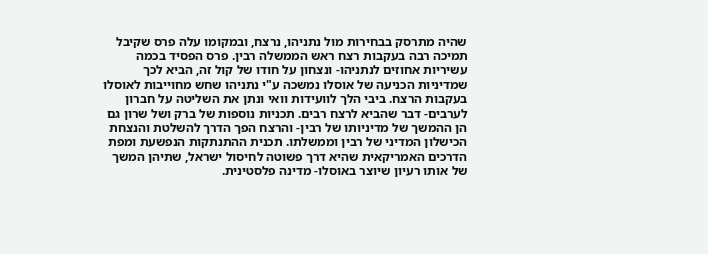שהיה מתרסק בבחירות מול נתניהו, נרצח, ובמקומו עלה פרס שקיבל תמיכה רבה בעקבות רצח ראש הממשלה רבין. פרס הפסיד בכמה עשיריות אחוזים לנתניהו- ונצחון על חודו של קול זה, הביא לכך שמדיניות הכניעה של אוסלו נמשכה ע"י נתניהו שחש מחוייבות לאוסלו בעקבות הרצח. ביבי הלך לוועידות וואי ונתן את השליטה על חברון לערבים- דבר שהביא לרצח רבים. תכניות נוספות של ברק ושל שרון גם הן ההמשך של מדיניותו של רבין- והרצח הפך הדרך להשלטת והנצחת הכישלון המדיני של רבין וממשלתו. תכנית ההתנתקות הנפשעת ומפת הדרכים האמריקאית שהיא דרך פשוטה לחיסול ישראל, שתיהן המשך של אותו רעיון שיוצר באוסלו- מדינה פלסטינית.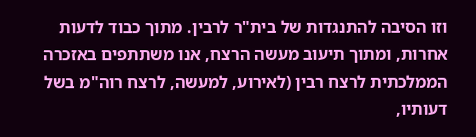וזו הסיבה להתנגדות של בית"ר לרבין. מתוך כבוד לדעות אחרות, ומתוך תיעוב מעשה הרצח, אנו משתתפים באזכרה הממלכתית לרצח רבין (לאירוע, למעשה, לרצח רוה"מ בשל דעותיו,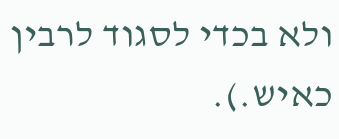ולא בכדי לסגוד לרבין כאיש.).